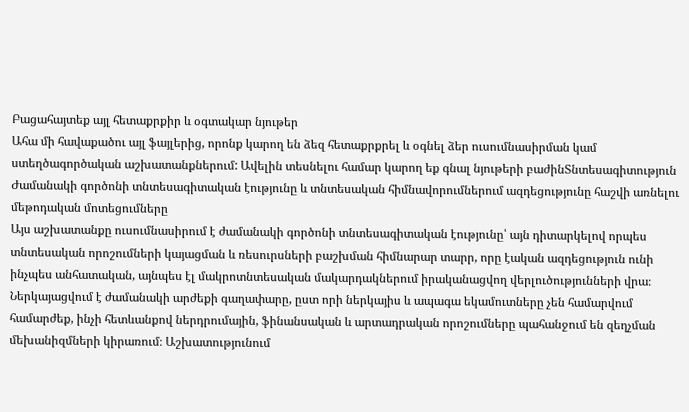Բացահայտեք այլ հետաքրքիր և օգտակար նյութեր
Ահա մի հավաքածու այլ ֆայլերից, որոնք կարող են ձեզ հետաքրքրել և օգնել ձեր ուսումնասիրման կամ ստեղծագործական աշխատանքներում: Ավելին տեսնելու համար կարող եք գնալ նյութերի բաժինՏնտեսագիտություն
Ժամանակի գործոնի տնտեսագիտական էությունը և տնտեսական հիմնավորումներում ազդեցությունը հաշվի առնելու մեթոդական մոտեցումները
Այս աշխատանքը ուսումնասիրում է ժամանակի գործոնի տնտեսագիտական էությունը՝ այն դիտարկելով որպես տնտեսական որոշումների կայացման և ռեսուրսների բաշխման հիմնարար տարր, որը էական ազդեցություն ունի ինչպես անհատական, այնպես էլ մակրոտնտեսական մակարդակներում իրականացվող վերլուծությունների վրա։ Ներկայացվում է ժամանակի արժեքի գաղափարը, ըստ որի ներկայիս և ապագա եկամուտները չեն համարվում համարժեք, ինչի հետևանքով ներդրումային, ֆինանսական և արտադրական որոշումները պահանջում են զեղչման մեխանիզմների կիրառում։ Աշխատությունում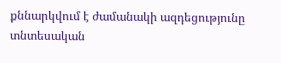քննարկվում է ժամանակի ազդեցությունը տնտեսական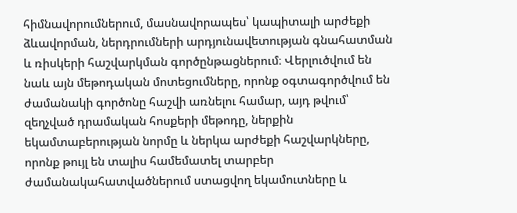հիմնավորումներում, մասնավորապես՝ կապիտալի արժեքի ձևավորման, ներդրումների արդյունավետության գնահատման և ռիսկերի հաշվարկման գործընթացներում։ Վերլուծվում են նաև այն մեթոդական մոտեցումները, որոնք օգտագործվում են ժամանակի գործոնը հաշվի առնելու համար, այդ թվում՝ զեղչված դրամական հոսքերի մեթոդը, ներքին եկամտաբերության նորմը և ներկա արժեքի հաշվարկները, որոնք թույլ են տալիս համեմատել տարբեր ժամանակահատվածներում ստացվող եկամուտները և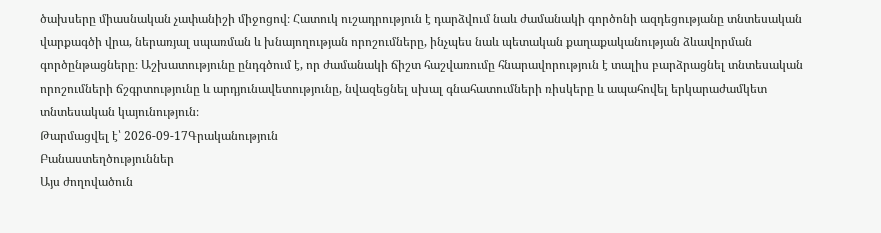ծախսերը միասնական չափանիշի միջոցով։ Հատուկ ուշադրություն է դարձվում նաև ժամանակի գործոնի ազդեցությանը տնտեսական վարքագծի վրա, ներառյալ սպառման և խնայողության որոշումները, ինչպես նաև պետական քաղաքականության ձևավորման գործընթացները։ Աշխատությունը ընդգծում է, որ ժամանակի ճիշտ հաշվառումը հնարավորություն է տալիս բարձրացնել տնտեսական որոշումների ճշգրտությունը և արդյունավետությունը, նվազեցնել սխալ գնահատումների ռիսկերը և ապահովել երկարաժամկետ տնտեսական կայունություն։
Թարմացվել է՝ 2026-09-17Գրականություն
Բանաստեղծություններ
Այս ժողովածուն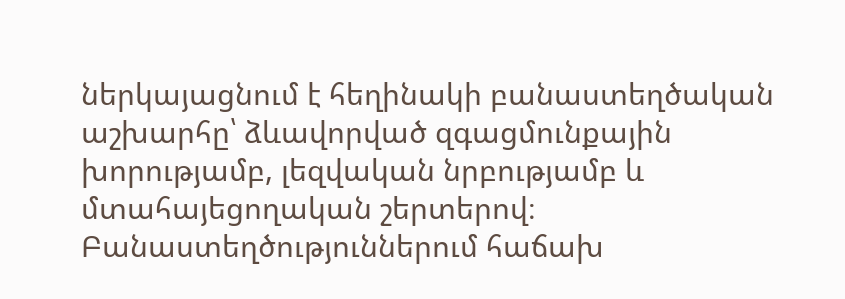ներկայացնում է հեղինակի բանաստեղծական աշխարհը՝ ձևավորված զգացմունքային խորությամբ, լեզվական նրբությամբ և մտահայեցողական շերտերով։ Բանաստեղծություններում հաճախ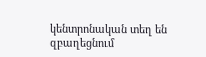կենտրոնական տեղ են զբաղեցնում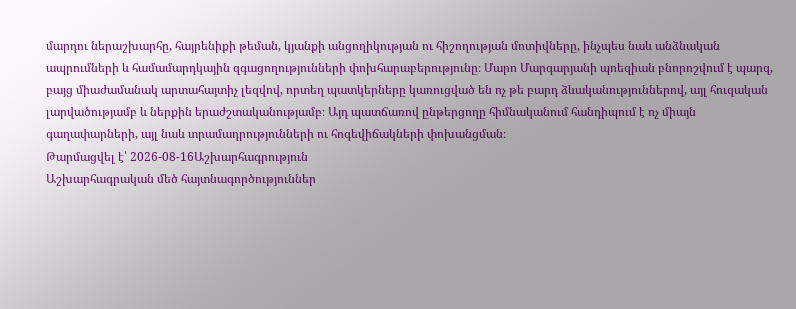մարդու ներաշխարհը, հայրենիքի թեման, կյանքի անցողիկության ու հիշողության մոտիվները, ինչպես նաև անձնական ապրումների և համամարդկային զգացողությունների փոխհարաբերությունը։ Մարո Մարգարյանի պոեզիան բնորոշվում է պարզ, բայց միաժամանակ արտահայտիչ լեզվով, որտեղ պատկերները կառուցված են ոչ թե բարդ ձևականություններով, այլ հուզական լարվածությամբ և ներքին երաժշտականությամբ։ Այդ պատճառով ընթերցողը հիմնականում հանդիպում է ոչ միայն գաղափարների, այլ նաև տրամադրությունների ու հոգեվիճակների փոխանցման։
Թարմացվել է՝ 2026-08-16Աշխարհագրություն
Աշխարհագրական մեծ հայտնագործություններ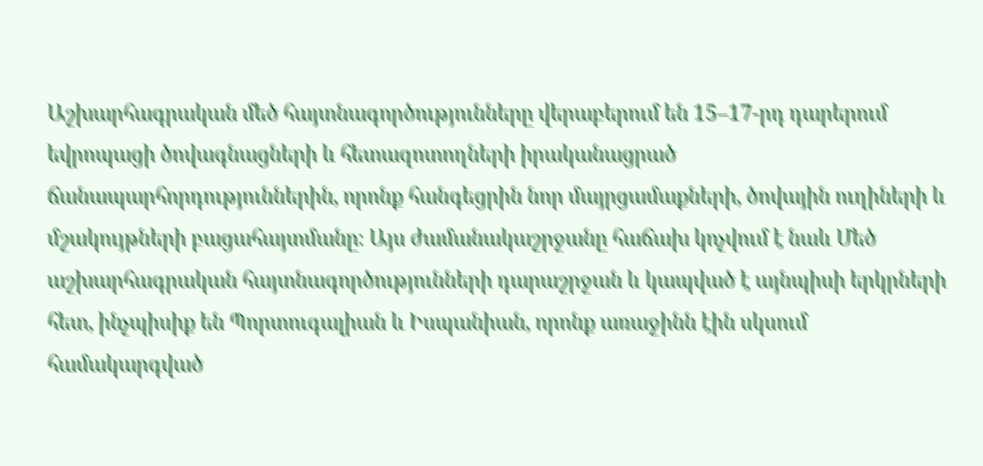Աշխարհագրական մեծ հայտնագործությունները վերաբերում են 15–17-րդ դարերում եվրոպացի ծովագնացների և հետազոտողների իրականացրած ճանապարհորդություններին, որոնք հանգեցրին նոր մայրցամաքների, ծովային ուղիների և մշակույթների բացահայտմանը։ Այս ժամանակաշրջանը հաճախ կոչվում է նաև Մեծ աշխարհագրական հայտնագործությունների դարաշրջան և կապված է այնպիսի երկրների հետ, ինչպիսիք են Պորտուգալիան և Իսպանիան, որոնք առաջինն էին սկսում համակարգված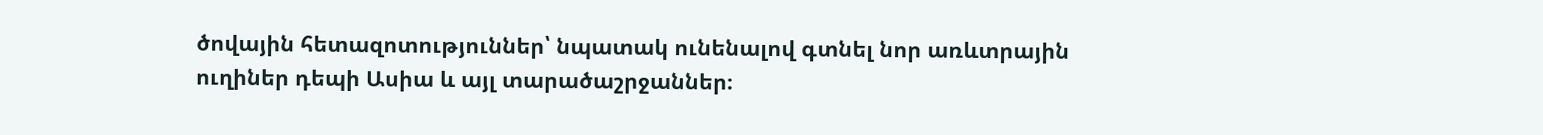ծովային հետազոտություններ՝ նպատակ ունենալով գտնել նոր առևտրային ուղիներ դեպի Ասիա և այլ տարածաշրջաններ։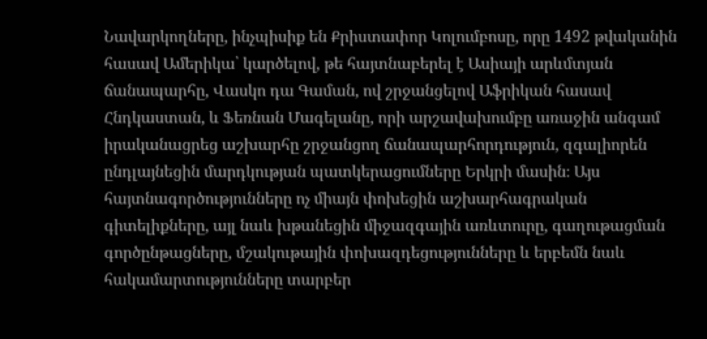Նավարկողները, ինչպիսիք են Քրիստափոր Կոլումբոսը, որը 1492 թվականին հասավ Ամերիկա՝ կարծելով, թե հայտնաբերել է Ասիայի արևմտյան ճանապարհը, Վասկո դա Գաման, ով շրջանցելով Աֆրիկան հասավ Հնդկաստան, և Ֆեռնան Մագելանը, որի արշավախումբը առաջին անգամ իրականացրեց աշխարհը շրջանցող ճանապարհորդություն, զգալիորեն ընդլայնեցին մարդկության պատկերացումները Երկրի մասին։ Այս հայտնագործությունները ոչ միայն փոխեցին աշխարհագրական գիտելիքները, այլ նաև խթանեցին միջազգային առևտուրը, գաղութացման գործընթացները, մշակութային փոխազդեցությունները և երբեմն նաև հակամարտությունները տարբեր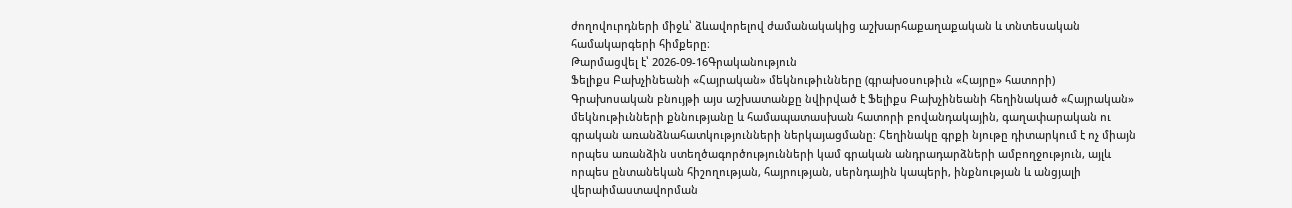ժողովուրդների միջև՝ ձևավորելով ժամանակակից աշխարհաքաղաքական և տնտեսական համակարգերի հիմքերը։
Թարմացվել է՝ 2026-09-16Գրականություն
Ֆելիքս Բախչինեանի «Հայրական» մեկնութիւնները (գրախօսութիւն «Հայրը» հատորի)
Գրախոսական բնույթի այս աշխատանքը նվիրված է Ֆելիքս Բախչինեանի հեղինակած «Հայրական» մեկնութիւնների քննությանը և համապատասխան հատորի բովանդակային, գաղափարական ու գրական առանձնահատկությունների ներկայացմանը։ Հեղինակը գրքի նյութը դիտարկում է ոչ միայն որպես առանձին ստեղծագործությունների կամ գրական անդրադարձների ամբողջություն, այլև որպես ընտանեկան հիշողության, հայրության, սերնդային կապերի, ինքնության և անցյալի վերաիմաստավորման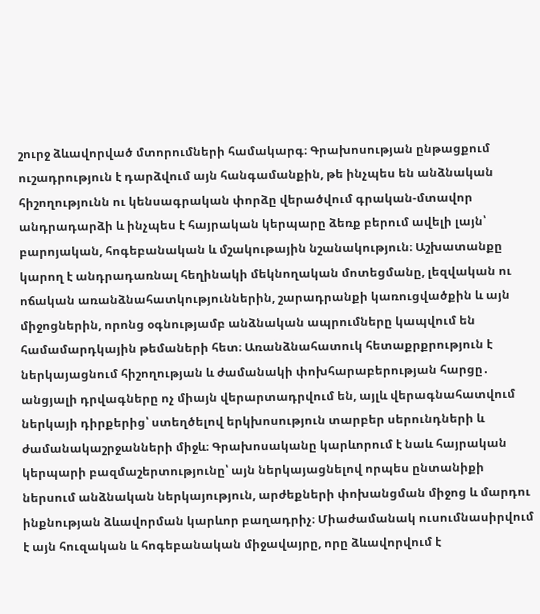շուրջ ձևավորված մտորումների համակարգ։ Գրախոսության ընթացքում ուշադրություն է դարձվում այն հանգամանքին, թե ինչպես են անձնական հիշողությունն ու կենսագրական փորձը վերածվում գրական-մտավոր անդրադարձի և ինչպես է հայրական կերպարը ձեռք բերում ավելի լայն՝ բարոյական, հոգեբանական և մշակութային նշանակություն։ Աշխատանքը կարող է անդրադառնալ հեղինակի մեկնողական մոտեցմանը, լեզվական ու ոճական առանձնահատկություններին, շարադրանքի կառուցվածքին և այն միջոցներին, որոնց օգնությամբ անձնական ապրումները կապվում են համամարդկային թեմաների հետ։ Առանձնահատուկ հետաքրքրություն է ներկայացնում հիշողության և ժամանակի փոխհարաբերության հարցը․ անցյալի դրվագները ոչ միայն վերարտադրվում են, այլև վերագնահատվում ներկայի դիրքերից՝ ստեղծելով երկխոսություն տարբեր սերունդների և ժամանակաշրջանների միջև։ Գրախոսականը կարևորում է նաև հայրական կերպարի բազմաշերտությունը՝ այն ներկայացնելով որպես ընտանիքի ներսում անձնական ներկայություն, արժեքների փոխանցման միջոց և մարդու ինքնության ձևավորման կարևոր բաղադրիչ։ Միաժամանակ ուսումնասիրվում է այն հուզական և հոգեբանական միջավայրը, որը ձևավորվում է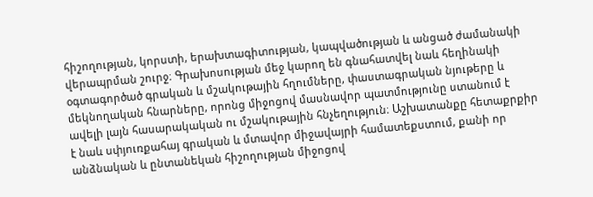հիշողության, կորստի, երախտագիտության, կապվածության և անցած ժամանակի վերապրման շուրջ։ Գրախոսության մեջ կարող են գնահատվել նաև հեղինակի օգտագործած գրական և մշակութային հղումները, փաստագրական նյութերը և մեկնողական հնարները, որոնց միջոցով մասնավոր պատմությունը ստանում է ավելի լայն հասարակական ու մշակութային հնչեղություն։ Աշխատանքը հետաքրքիր է նաև սփյուռքահայ գրական և մտավոր միջավայրի համատեքստում, քանի որ անձնական և ընտանեկան հիշողության միջոցով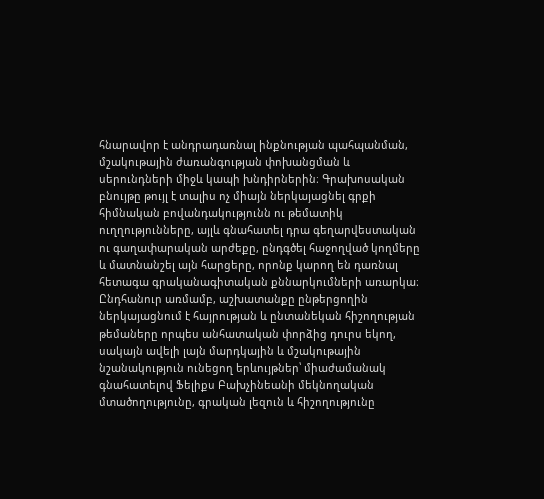հնարավոր է անդրադառնալ ինքնության պահպանման, մշակութային ժառանգության փոխանցման և սերունդների միջև կապի խնդիրներին։ Գրախոսական բնույթը թույլ է տալիս ոչ միայն ներկայացնել գրքի հիմնական բովանդակությունն ու թեմատիկ ուղղությունները, այլև գնահատել դրա գեղարվեստական ու գաղափարական արժեքը, ընդգծել հաջողված կողմերը և մատնանշել այն հարցերը, որոնք կարող են դառնալ հետագա գրականագիտական քննարկումների առարկա։ Ընդհանուր առմամբ, աշխատանքը ընթերցողին ներկայացնում է հայրության և ընտանեկան հիշողության թեմաները որպես անհատական փորձից դուրս եկող, սակայն ավելի լայն մարդկային և մշակութային նշանակություն ունեցող երևույթներ՝ միաժամանակ գնահատելով Ֆելիքս Բախչինեանի մեկնողական մտածողությունը, գրական լեզուն և հիշողությունը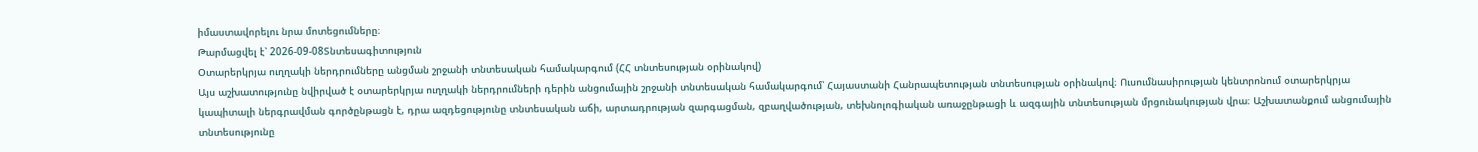իմաստավորելու նրա մոտեցումները։
Թարմացվել է՝ 2026-09-08Տնտեսագիտություն
Օտարերկրյա ուղղակի ներդրումները անցման շրջանի տնտեսական համակարգում (ՀՀ տնտեսության օրինակով)
Այս աշխատությունը նվիրված է օտարերկրյա ուղղակի ներդրումների դերին անցումային շրջանի տնտեսական համակարգում՝ Հայաստանի Հանրապետության տնտեսության օրինակով։ Ուսումնասիրության կենտրոնում օտարերկրյա կապիտալի ներգրավման գործընթացն է, դրա ազդեցությունը տնտեսական աճի, արտադրության զարգացման, զբաղվածության, տեխնոլոգիական առաջընթացի և ազգային տնտեսության մրցունակության վրա։ Աշխատանքում անցումային տնտեսությունը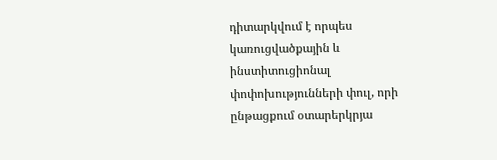դիտարկվում է որպես կառուցվածքային և ինստիտուցիոնալ փոփոխությունների փուլ, որի ընթացքում օտարերկրյա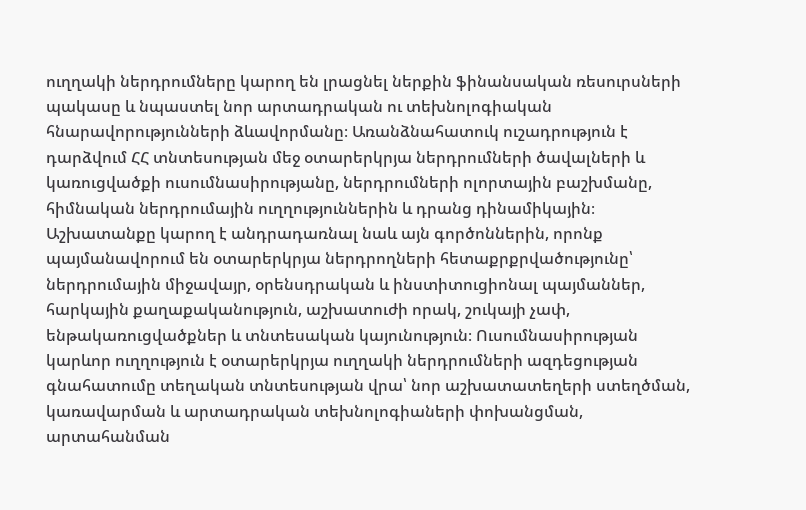ուղղակի ներդրումները կարող են լրացնել ներքին ֆինանսական ռեսուրսների պակասը և նպաստել նոր արտադրական ու տեխնոլոգիական հնարավորությունների ձևավորմանը։ Առանձնահատուկ ուշադրություն է դարձվում ՀՀ տնտեսության մեջ օտարերկրյա ներդրումների ծավալների և կառուցվածքի ուսումնասիրությանը, ներդրումների ոլորտային բաշխմանը, հիմնական ներդրումային ուղղություններին և դրանց դինամիկային։ Աշխատանքը կարող է անդրադառնալ նաև այն գործոններին, որոնք պայմանավորում են օտարերկրյա ներդրողների հետաքրքրվածությունը՝ ներդրումային միջավայր, օրենսդրական և ինստիտուցիոնալ պայմաններ, հարկային քաղաքականություն, աշխատուժի որակ, շուկայի չափ, ենթակառուցվածքներ և տնտեսական կայունություն։ Ուսումնասիրության կարևոր ուղղություն է օտարերկրյա ուղղակի ներդրումների ազդեցության գնահատումը տեղական տնտեսության վրա՝ նոր աշխատատեղերի ստեղծման, կառավարման և արտադրական տեխնոլոգիաների փոխանցման, արտահանման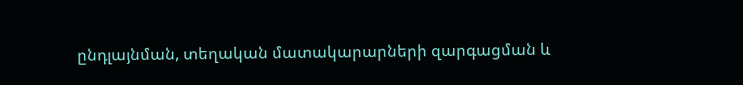ընդլայնման, տեղական մատակարարների զարգացման և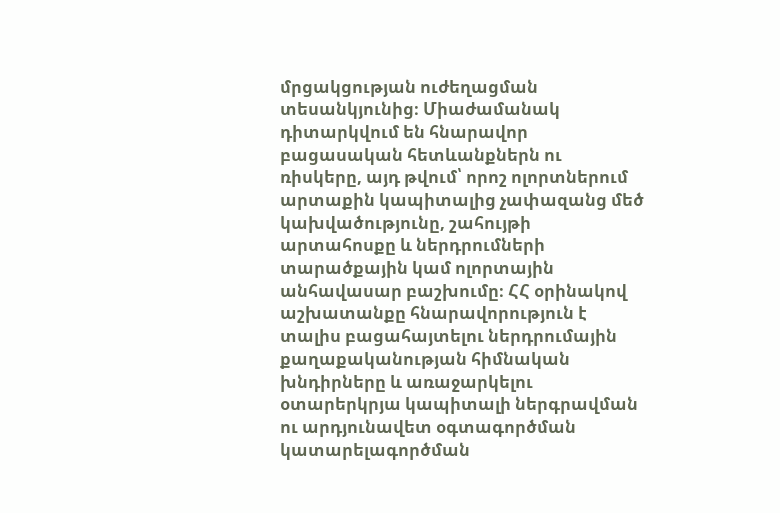մրցակցության ուժեղացման տեսանկյունից։ Միաժամանակ դիտարկվում են հնարավոր բացասական հետևանքներն ու ռիսկերը, այդ թվում՝ որոշ ոլորտներում արտաքին կապիտալից չափազանց մեծ կախվածությունը, շահույթի արտահոսքը և ներդրումների տարածքային կամ ոլորտային անհավասար բաշխումը։ ՀՀ օրինակով աշխատանքը հնարավորություն է տալիս բացահայտելու ներդրումային քաղաքականության հիմնական խնդիրները և առաջարկելու օտարերկրյա կապիտալի ներգրավման ու արդյունավետ օգտագործման կատարելագործման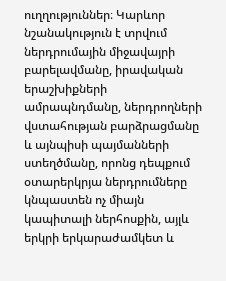ուղղություններ։ Կարևոր նշանակություն է տրվում ներդրումային միջավայրի բարելավմանը, իրավական երաշխիքների ամրապնդմանը, ներդրողների վստահության բարձրացմանը և այնպիսի պայմանների ստեղծմանը, որոնց դեպքում օտարերկրյա ներդրումները կնպաստեն ոչ միայն կապիտալի ներհոսքին, այլև երկրի երկարաժամկետ և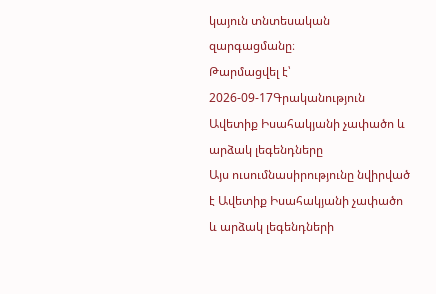կայուն տնտեսական զարգացմանը։
Թարմացվել է՝ 2026-09-17Գրականություն
Ավետիք Իսահակյանի չափածո և արձակ լեգենդները
Այս ուսումնասիրությունը նվիրված է Ավետիք Իսահակյանի չափածո և արձակ լեգենդների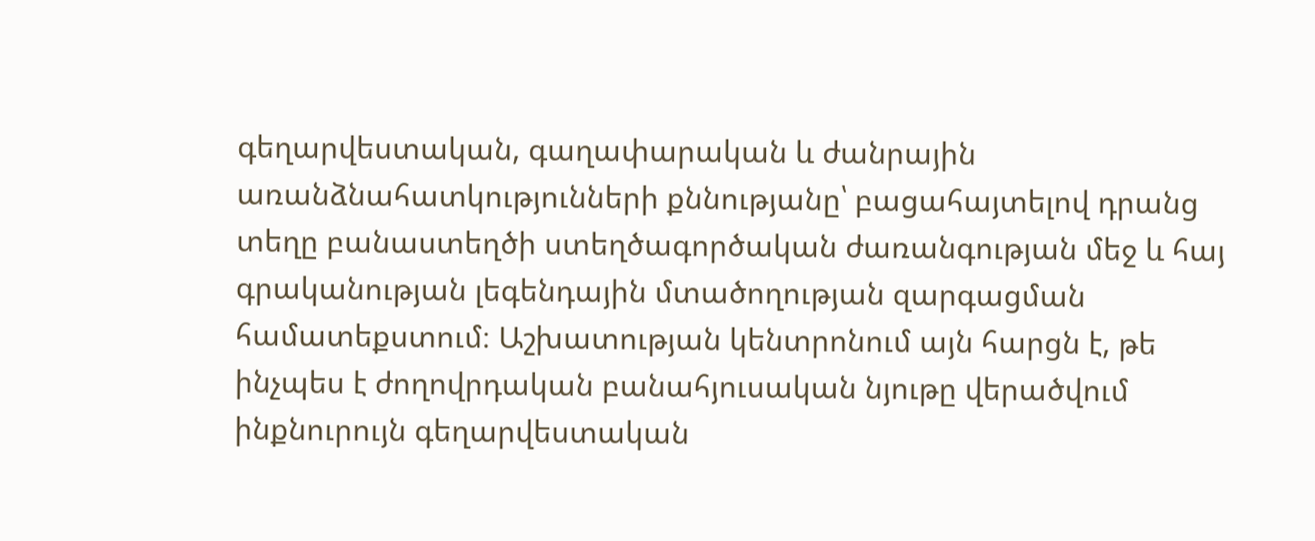գեղարվեստական, գաղափարական և ժանրային առանձնահատկությունների քննությանը՝ բացահայտելով դրանց տեղը բանաստեղծի ստեղծագործական ժառանգության մեջ և հայ գրականության լեգենդային մտածողության զարգացման համատեքստում։ Աշխատության կենտրոնում այն հարցն է, թե ինչպես է ժողովրդական բանահյուսական նյութը վերածվում ինքնուրույն գեղարվեստական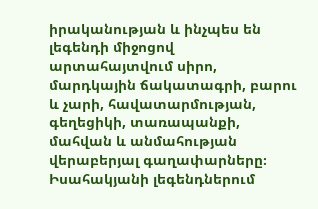իրականության և ինչպես են լեգենդի միջոցով արտահայտվում սիրո, մարդկային ճակատագրի, բարու և չարի, հավատարմության, գեղեցիկի, տառապանքի, մահվան և անմահության վերաբերյալ գաղափարները։ Իսահակյանի լեգենդներում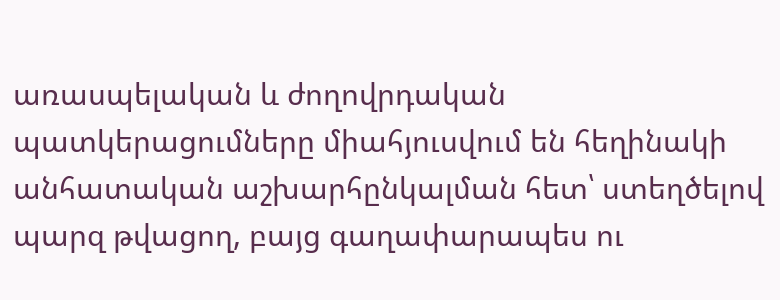առասպելական և ժողովրդական պատկերացումները միահյուսվում են հեղինակի անհատական աշխարհընկալման հետ՝ ստեղծելով պարզ թվացող, բայց գաղափարապես ու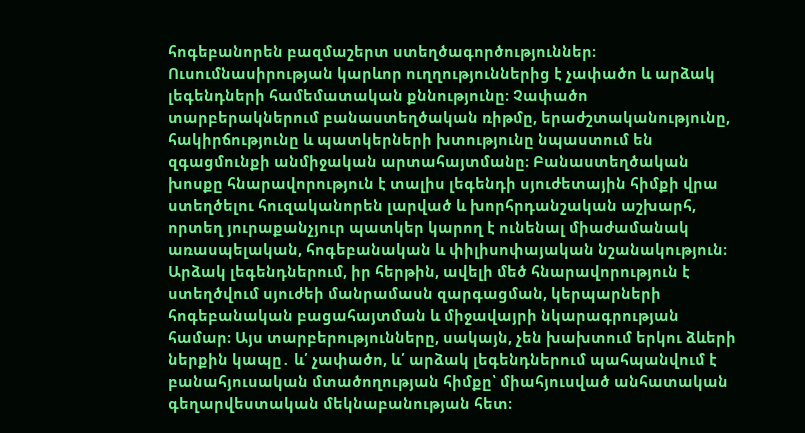հոգեբանորեն բազմաշերտ ստեղծագործություններ։ Ուսումնասիրության կարևոր ուղղություններից է չափածո և արձակ լեգենդների համեմատական քննությունը։ Չափածո տարբերակներում բանաստեղծական ռիթմը, երաժշտականությունը, հակիրճությունը և պատկերների խտությունը նպաստում են զգացմունքի անմիջական արտահայտմանը։ Բանաստեղծական խոսքը հնարավորություն է տալիս լեգենդի սյուժետային հիմքի վրա ստեղծելու հուզականորեն լարված և խորհրդանշական աշխարհ, որտեղ յուրաքանչյուր պատկեր կարող է ունենալ միաժամանակ առասպելական, հոգեբանական և փիլիսոփայական նշանակություն։ Արձակ լեգենդներում, իր հերթին, ավելի մեծ հնարավորություն է ստեղծվում սյուժեի մանրամասն զարգացման, կերպարների հոգեբանական բացահայտման և միջավայրի նկարագրության համար։ Այս տարբերությունները, սակայն, չեն խախտում երկու ձևերի ներքին կապը․ և՛ չափածո, և՛ արձակ լեգենդներում պահպանվում է բանահյուսական մտածողության հիմքը՝ միահյուսված անհատական գեղարվեստական մեկնաբանության հետ։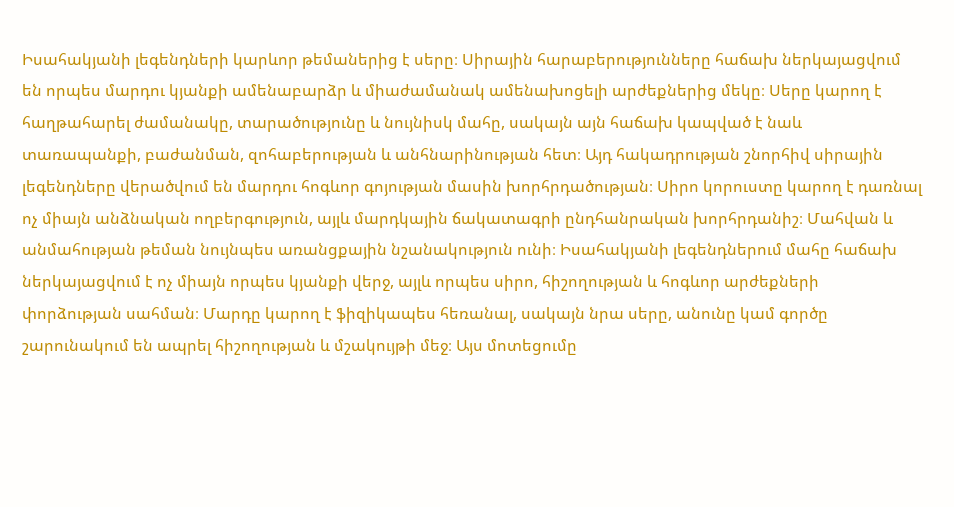Իսահակյանի լեգենդների կարևոր թեմաներից է սերը։ Սիրային հարաբերությունները հաճախ ներկայացվում են որպես մարդու կյանքի ամենաբարձր և միաժամանակ ամենախոցելի արժեքներից մեկը։ Սերը կարող է հաղթահարել ժամանակը, տարածությունը և նույնիսկ մահը, սակայն այն հաճախ կապված է նաև տառապանքի, բաժանման, զոհաբերության և անհնարինության հետ։ Այդ հակադրության շնորհիվ սիրային լեգենդները վերածվում են մարդու հոգևոր գոյության մասին խորհրդածության։ Սիրո կորուստը կարող է դառնալ ոչ միայն անձնական ողբերգություն, այլև մարդկային ճակատագրի ընդհանրական խորհրդանիշ։ Մահվան և անմահության թեման նույնպես առանցքային նշանակություն ունի։ Իսահակյանի լեգենդներում մահը հաճախ ներկայացվում է ոչ միայն որպես կյանքի վերջ, այլև որպես սիրո, հիշողության և հոգևոր արժեքների փորձության սահման։ Մարդը կարող է ֆիզիկապես հեռանալ, սակայն նրա սերը, անունը կամ գործը շարունակում են ապրել հիշողության և մշակույթի մեջ։ Այս մոտեցումը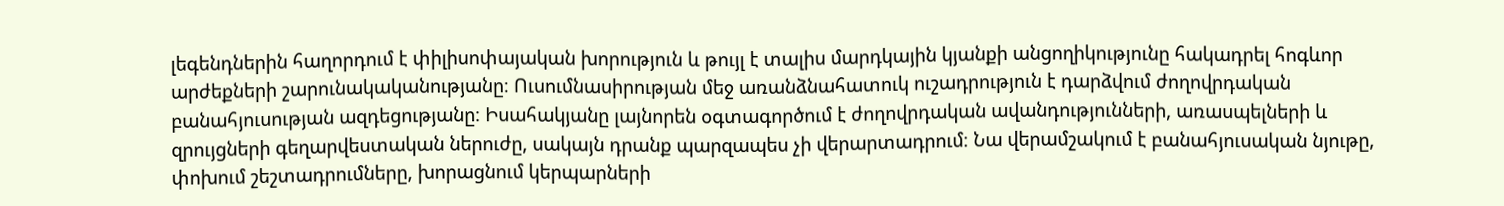լեգենդներին հաղորդում է փիլիսոփայական խորություն և թույլ է տալիս մարդկային կյանքի անցողիկությունը հակադրել հոգևոր արժեքների շարունակականությանը։ Ուսումնասիրության մեջ առանձնահատուկ ուշադրություն է դարձվում ժողովրդական բանահյուսության ազդեցությանը։ Իսահակյանը լայնորեն օգտագործում է ժողովրդական ավանդությունների, առասպելների և զրույցների գեղարվեստական ներուժը, սակայն դրանք պարզապես չի վերարտադրում։ Նա վերամշակում է բանահյուսական նյութը, փոխում շեշտադրումները, խորացնում կերպարների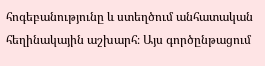հոգեբանությունը և ստեղծում անհատական հեղինակային աշխարհ։ Այս գործընթացում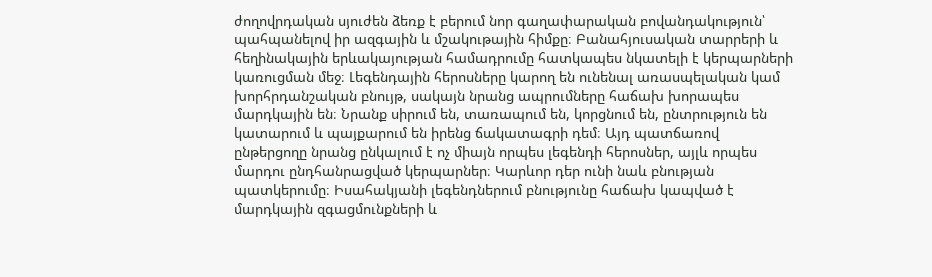ժողովրդական սյուժեն ձեռք է բերում նոր գաղափարական բովանդակություն՝ պահպանելով իր ազգային և մշակութային հիմքը։ Բանահյուսական տարրերի և հեղինակային երևակայության համադրումը հատկապես նկատելի է կերպարների կառուցման մեջ։ Լեգենդային հերոսները կարող են ունենալ առասպելական կամ խորհրդանշական բնույթ, սակայն նրանց ապրումները հաճախ խորապես մարդկային են։ Նրանք սիրում են, տառապում են, կորցնում են, ընտրություն են կատարում և պայքարում են իրենց ճակատագրի դեմ։ Այդ պատճառով ընթերցողը նրանց ընկալում է ոչ միայն որպես լեգենդի հերոսներ, այլև որպես մարդու ընդհանրացված կերպարներ։ Կարևոր դեր ունի նաև բնության պատկերումը։ Իսահակյանի լեգենդներում բնությունը հաճախ կապված է մարդկային զգացմունքների և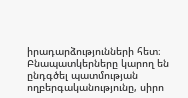իրադարձությունների հետ։ Բնապատկերները կարող են ընդգծել պատմության ողբերգականությունը, սիրո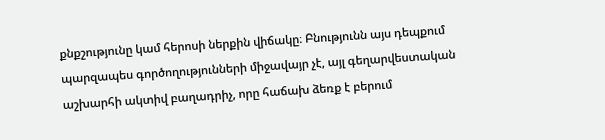քնքշությունը կամ հերոսի ներքին վիճակը։ Բնությունն այս դեպքում պարզապես գործողությունների միջավայր չէ, այլ գեղարվեստական աշխարհի ակտիվ բաղադրիչ, որը հաճախ ձեռք է բերում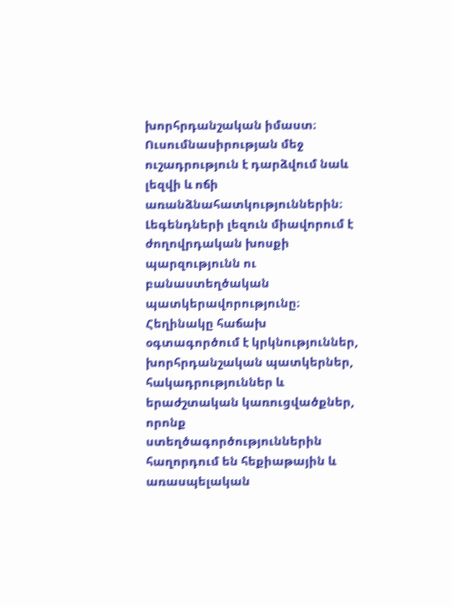խորհրդանշական իմաստ։ Ուսումնասիրության մեջ ուշադրություն է դարձվում նաև լեզվի և ոճի առանձնահատկություններին։ Լեգենդների լեզուն միավորում է ժողովրդական խոսքի պարզությունն ու բանաստեղծական պատկերավորությունը։ Հեղինակը հաճախ օգտագործում է կրկնություններ, խորհրդանշական պատկերներ, հակադրություններ և երաժշտական կառուցվածքներ, որոնք ստեղծագործություններին հաղորդում են հեքիաթային և առասպելական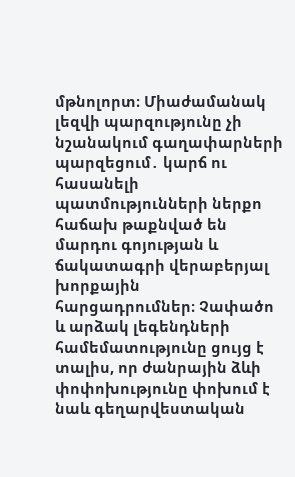մթնոլորտ։ Միաժամանակ լեզվի պարզությունը չի նշանակում գաղափարների պարզեցում․ կարճ ու հասանելի պատմությունների ներքո հաճախ թաքնված են մարդու գոյության և ճակատագրի վերաբերյալ խորքային հարցադրումներ։ Չափածո և արձակ լեգենդների համեմատությունը ցույց է տալիս, որ ժանրային ձևի փոփոխությունը փոխում է նաև գեղարվեստական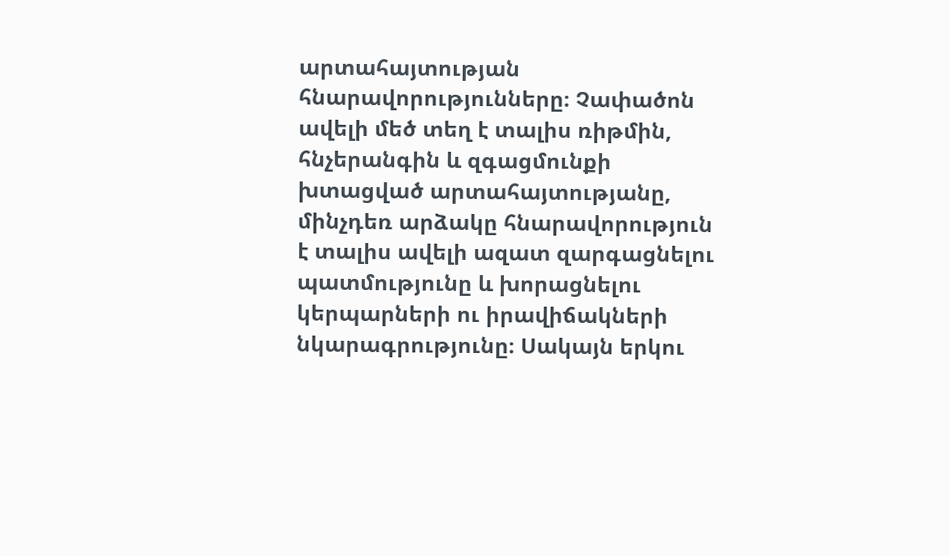արտահայտության հնարավորությունները։ Չափածոն ավելի մեծ տեղ է տալիս ռիթմին, հնչերանգին և զգացմունքի խտացված արտահայտությանը, մինչդեռ արձակը հնարավորություն է տալիս ավելի ազատ զարգացնելու պատմությունը և խորացնելու կերպարների ու իրավիճակների նկարագրությունը։ Սակայն երկու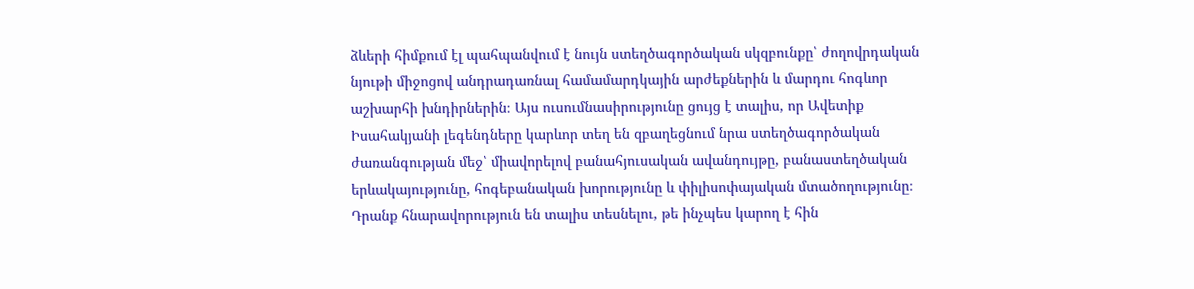ձևերի հիմքում էլ պահպանվում է նույն ստեղծագործական սկզբունքը՝ ժողովրդական նյութի միջոցով անդրադառնալ համամարդկային արժեքներին և մարդու հոգևոր աշխարհի խնդիրներին։ Այս ուսումնասիրությունը ցույց է տալիս, որ Ավետիք Իսահակյանի լեգենդները կարևոր տեղ են զբաղեցնում նրա ստեղծագործական ժառանգության մեջ՝ միավորելով բանահյուսական ավանդույթը, բանաստեղծական երևակայությունը, հոգեբանական խորությունը և փիլիսոփայական մտածողությունը։ Դրանք հնարավորություն են տալիս տեսնելու, թե ինչպես կարող է հին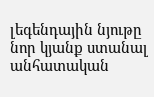լեգենդային նյութը նոր կյանք ստանալ անհատական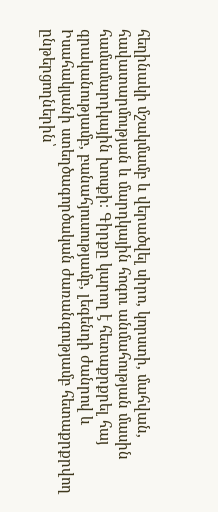հեղինակի մշակմամբ և վերածվել սիրո, կորստի, մահվան, հավատարմության և մարդկային հոգու անմահության մասին համամարդկային խոսքի։ Գիրքը կարող է հետաքրքրել հայ գրականությամբ, բանահյուսությամբ, լեգենդի ժանրով և Իսահակյանի ստեղծագործական ժառանգությամբ հետաքրքրվող ընթերցողներին՝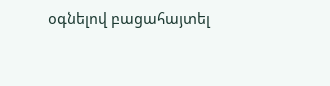օգնելով բացահայտել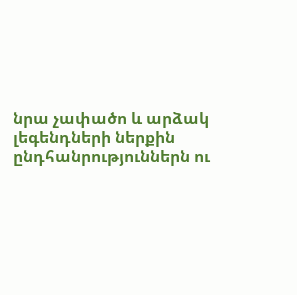նրա չափածո և արձակ լեգենդների ներքին ընդհանրություններն ու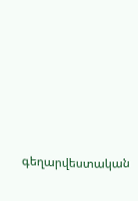գեղարվեստական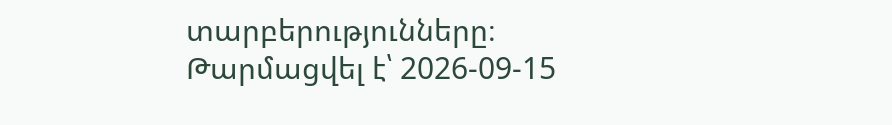տարբերությունները։
Թարմացվել է՝ 2026-09-15